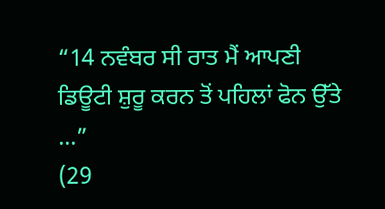“14 ਨਵੰਬਰ ਸੀ ਰਾਤ ਮੈਂ ਆਪਣੀ ਡਿਊਟੀ ਸ਼ੁਰੂ ਕਰਨ ਤੋਂ ਪਹਿਲਾਂ ਫੋਨ ਉੱਤੇ ...”
(29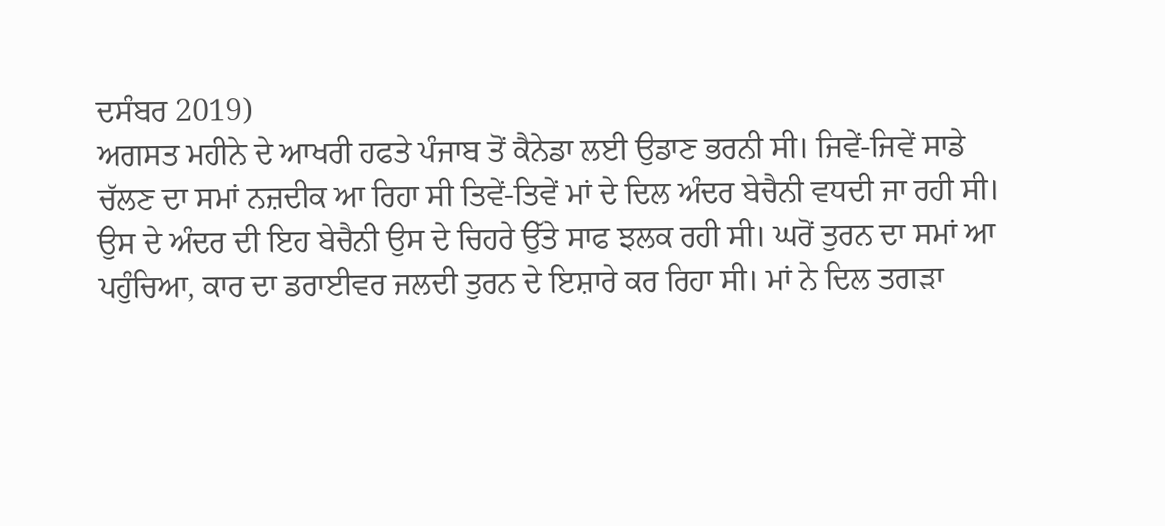ਦਸੰਬਰ 2019)
ਅਗਸਤ ਮਹੀਨੇ ਦੇ ਆਖਰੀ ਹਫਤੇ ਪੰਜਾਬ ਤੋਂ ਕੈਨੇਡਾ ਲਈ ਉਡਾਣ ਭਰਨੀ ਸੀ। ਜਿਵੇਂ-ਜਿਵੇਂ ਸਾਡੇ ਚੱਲਣ ਦਾ ਸਮਾਂ ਨਜ਼ਦੀਕ ਆ ਰਿਹਾ ਸੀ ਤਿਵੇਂ-ਤਿਵੇਂ ਮਾਂ ਦੇ ਦਿਲ ਅੰਦਰ ਬੇਚੈਨੀ ਵਧਦੀ ਜਾ ਰਹੀ ਸੀ। ਉਸ ਦੇ ਅੰਦਰ ਦੀ ਇਹ ਬੇਚੈਨੀ ਉਸ ਦੇ ਚਿਹਰੇ ਉੱਤੇ ਸਾਫ ਝਲਕ ਰਹੀ ਸੀ। ਘਰੋਂ ਤੁਰਨ ਦਾ ਸਮਾਂ ਆ ਪਹੁੰਚਿਆ, ਕਾਰ ਦਾ ਡਰਾਈਵਰ ਜਲਦੀ ਤੁਰਨ ਦੇ ਇਸ਼ਾਰੇ ਕਰ ਰਿਹਾ ਸੀ। ਮਾਂ ਨੇ ਦਿਲ ਤਗੜਾ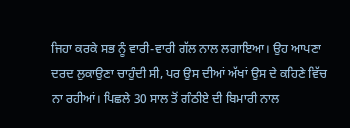ਜਿਹਾ ਕਰਕੇ ਸਭ ਨੂੰ ਵਾਰੀ-ਵਾਰੀ ਗੱਲ ਨਾਲ ਲਗਾਇਆ। ਉਹ ਆਪਣਾ ਦਰਦ ਲੁਕਾਉਣਾ ਚਾਹੁੰਦੀ ਸੀ, ਪਰ ਉਸ ਦੀਆਂ ਅੱਖਾਂ ਉਸ ਦੇ ਕਹਿਣੇ ਵਿੱਚ ਨਾ ਰਹੀਆਂ। ਪਿਛਲੇ 30 ਸਾਲ ਤੋਂ ਗੰਠੀਏ ਦੀ ਬਿਮਾਰੀ ਨਾਲ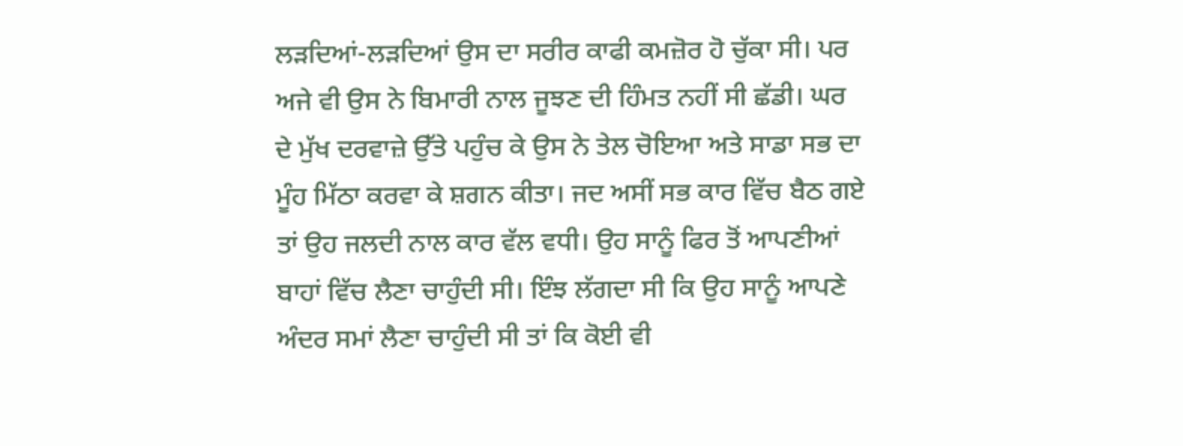ਲੜਦਿਆਂ-ਲੜਦਿਆਂ ਉਸ ਦਾ ਸਰੀਰ ਕਾਫੀ ਕਮਜ਼ੋਰ ਹੋ ਚੁੱਕਾ ਸੀ। ਪਰ ਅਜੇ ਵੀ ਉਸ ਨੇ ਬਿਮਾਰੀ ਨਾਲ ਜੂਝਣ ਦੀ ਹਿੰਮਤ ਨਹੀਂ ਸੀ ਛੱਡੀ। ਘਰ ਦੇ ਮੁੱਖ ਦਰਵਾਜ਼ੇ ਉੱਤੇ ਪਹੁੰਚ ਕੇ ਉਸ ਨੇ ਤੇਲ ਚੋਇਆ ਅਤੇ ਸਾਡਾ ਸਭ ਦਾ ਮੂੰਹ ਮਿੱਠਾ ਕਰਵਾ ਕੇ ਸ਼ਗਨ ਕੀਤਾ। ਜਦ ਅਸੀਂ ਸਭ ਕਾਰ ਵਿੱਚ ਬੈਠ ਗਏ ਤਾਂ ਉਹ ਜਲਦੀ ਨਾਲ ਕਾਰ ਵੱਲ ਵਧੀ। ਉਹ ਸਾਨੂੰ ਫਿਰ ਤੋਂ ਆਪਣੀਆਂ ਬਾਹਾਂ ਵਿੱਚ ਲੈਣਾ ਚਾਹੁੰਦੀ ਸੀ। ਇੰਝ ਲੱਗਦਾ ਸੀ ਕਿ ਉਹ ਸਾਨੂੰ ਆਪਣੇ ਅੰਦਰ ਸਮਾਂ ਲੈਣਾ ਚਾਹੁੰਦੀ ਸੀ ਤਾਂ ਕਿ ਕੋਈ ਵੀ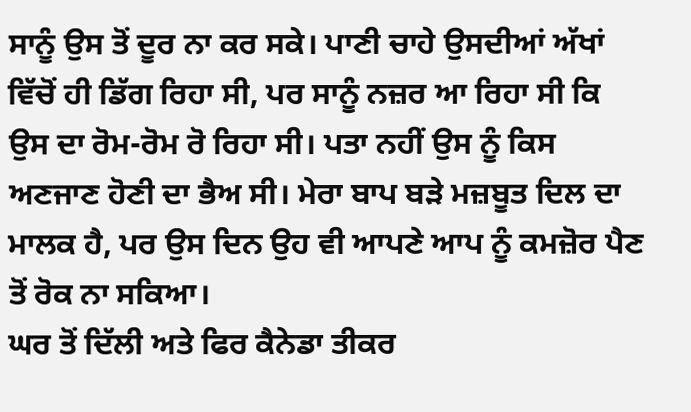ਸਾਨੂੰ ਉਸ ਤੋਂ ਦੂਰ ਨਾ ਕਰ ਸਕੇ। ਪਾਣੀ ਚਾਹੇ ਉਸਦੀਆਂ ਅੱਖਾਂ ਵਿੱਚੋਂ ਹੀ ਡਿੱਗ ਰਿਹਾ ਸੀ, ਪਰ ਸਾਨੂੰ ਨਜ਼ਰ ਆ ਰਿਹਾ ਸੀ ਕਿ ਉਸ ਦਾ ਰੋਮ-ਰੋਮ ਰੋ ਰਿਹਾ ਸੀ। ਪਤਾ ਨਹੀਂ ਉਸ ਨੂੰ ਕਿਸ ਅਣਜਾਣ ਹੋਣੀ ਦਾ ਭੈਅ ਸੀ। ਮੇਰਾ ਬਾਪ ਬੜੇ ਮਜ਼ਬੂਤ ਦਿਲ ਦਾ ਮਾਲਕ ਹੈ, ਪਰ ਉਸ ਦਿਨ ਉਹ ਵੀ ਆਪਣੇ ਆਪ ਨੂੰ ਕਮਜ਼ੋਰ ਪੈਣ ਤੋਂ ਰੋਕ ਨਾ ਸਕਿਆ।
ਘਰ ਤੋਂ ਦਿੱਲੀ ਅਤੇ ਫਿਰ ਕੈਨੇਡਾ ਤੀਕਰ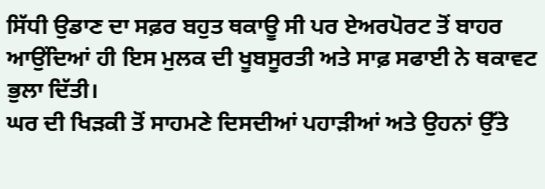ਸਿੱਧੀ ਉਡਾਣ ਦਾ ਸਫ਼ਰ ਬਹੁਤ ਥਕਾਊ ਸੀ ਪਰ ਏਅਰਪੋਰਟ ਤੋਂ ਬਾਹਰ ਆਉਂਦਿਆਂ ਹੀ ਇਸ ਮੁਲਕ ਦੀ ਖੂਬਸੂਰਤੀ ਅਤੇ ਸਾਫ਼ ਸਫਾਈ ਨੇ ਥਕਾਵਟ ਭੁਲਾ ਦਿੱਤੀ।
ਘਰ ਦੀ ਖਿੜਕੀ ਤੋਂ ਸਾਹਮਣੇ ਦਿਸਦੀਆਂ ਪਹਾੜੀਆਂ ਅਤੇ ਉਹਨਾਂ ਉੱਤੇ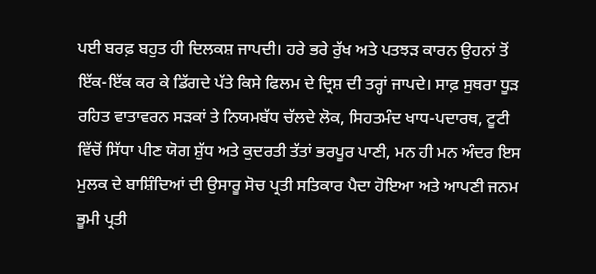ਪਈ ਬਰਫ਼ ਬਹੁਤ ਹੀ ਦਿਲਕਸ਼ ਜਾਪਦੀ। ਹਰੇ ਭਰੇ ਰੁੱਖ ਅਤੇ ਪਤਝੜ ਕਾਰਨ ਉਹਨਾਂ ਤੋਂ ਇੱਕ-ਇੱਕ ਕਰ ਕੇ ਡਿੱਗਦੇ ਪੱਤੇ ਕਿਸੇ ਫਿਲਮ ਦੇ ਦ੍ਰਿਸ਼ ਦੀ ਤਰ੍ਹਾਂ ਜਾਪਦੇ। ਸਾਫ਼ ਸੁਥਰਾ ਧੂੜ ਰਹਿਤ ਵਾਤਾਵਰਨ ਸੜਕਾਂ ਤੇ ਨਿਯਮਬੱਧ ਚੱਲਦੇ ਲੋਕ, ਸਿਹਤਮੰਦ ਖਾਧ-ਪਦਾਰਥ, ਟੂਟੀ ਵਿੱਚੋਂ ਸਿੱਧਾ ਪੀਣ ਯੋਗ ਸ਼ੁੱਧ ਅਤੇ ਕੁਦਰਤੀ ਤੱਤਾਂ ਭਰਪੂਰ ਪਾਣੀ, ਮਨ ਹੀ ਮਨ ਅੰਦਰ ਇਸ ਮੁਲਕ ਦੇ ਬਾਸ਼ਿੰਦਿਆਂ ਦੀ ਉਸਾਰੂ ਸੋਚ ਪ੍ਰਤੀ ਸਤਿਕਾਰ ਪੈਦਾ ਹੋਇਆ ਅਤੇ ਆਪਣੀ ਜਨਮ ਭੂਮੀ ਪ੍ਰਤੀ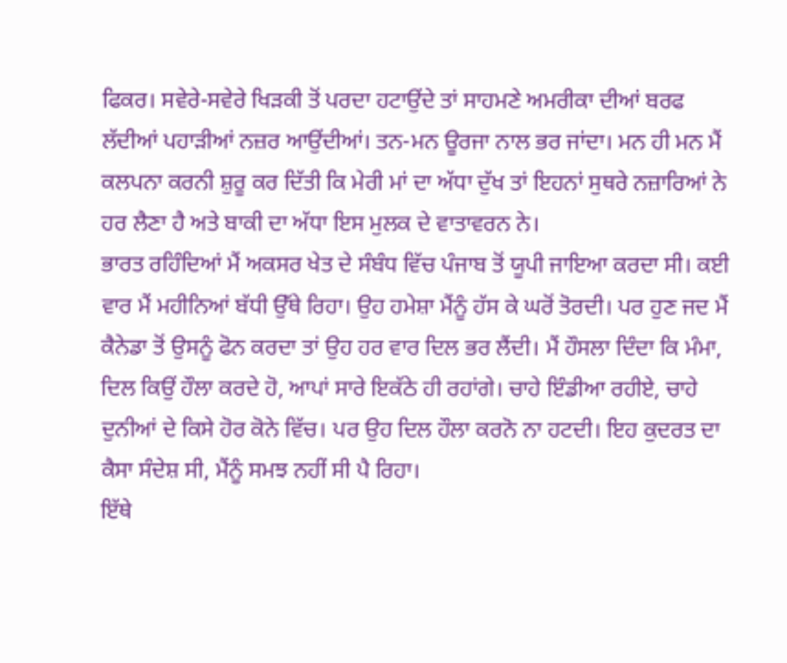ਫਿਕਰ। ਸਵੇਰੇ-ਸਵੇਰੇ ਖਿੜਕੀ ਤੋਂ ਪਰਦਾ ਹਟਾਉਂਦੇ ਤਾਂ ਸਾਹਮਣੇ ਅਮਰੀਕਾ ਦੀਆਂ ਬਰਫ ਲੱਦੀਆਂ ਪਹਾੜੀਆਂ ਨਜ਼ਰ ਆਉਂਦੀਆਂ। ਤਨ-ਮਨ ਊਰਜਾ ਨਾਲ ਭਰ ਜਾਂਦਾ। ਮਨ ਹੀ ਮਨ ਮੈਂ ਕਲਪਨਾ ਕਰਨੀ ਸ਼ੁਰੂ ਕਰ ਦਿੱਤੀ ਕਿ ਮੇਰੀ ਮਾਂ ਦਾ ਅੱਧਾ ਦੁੱਖ ਤਾਂ ਇਹਨਾਂ ਸੁਥਰੇ ਨਜ਼ਾਰਿਆਂ ਨੇ ਹਰ ਲੈਣਾ ਹੈ ਅਤੇ ਬਾਕੀ ਦਾ ਅੱਧਾ ਇਸ ਮੁਲਕ ਦੇ ਵਾਤਾਵਰਨ ਨੇ।
ਭਾਰਤ ਰਹਿੰਦਿਆਂ ਮੈਂ ਅਕਸਰ ਖੇਤ ਦੇ ਸੰਬੰਧ ਵਿੱਚ ਪੰਜਾਬ ਤੋਂ ਯੂਪੀ ਜਾਇਆ ਕਰਦਾ ਸੀ। ਕਈ ਵਾਰ ਮੈਂ ਮਹੀਨਿਆਂ ਬੱਧੀ ਉੱਥੇ ਰਿਹਾ। ਉਹ ਹਮੇਸ਼ਾ ਮੈਂਨੂੰ ਹੱਸ ਕੇ ਘਰੋਂ ਤੋਰਦੀ। ਪਰ ਹੁਣ ਜਦ ਮੈਂ ਕੈਨੇਡਾ ਤੋਂ ਉਸਨੂੰ ਫੋਨ ਕਰਦਾ ਤਾਂ ਉਹ ਹਰ ਵਾਰ ਦਿਲ ਭਰ ਲੈਂਦੀ। ਮੈਂ ਹੌਸਲਾ ਦਿੰਦਾ ਕਿ ਮੰਮਾ, ਦਿਲ ਕਿਉਂ ਹੌਲਾ ਕਰਦੇ ਹੋ, ਆਪਾਂ ਸਾਰੇ ਇਕੱਠੇ ਹੀ ਰਹਾਂਗੇ। ਚਾਹੇ ਇੰਡੀਆ ਰਹੀਏ, ਚਾਹੇ ਦੁਨੀਆਂ ਦੇ ਕਿਸੇ ਹੋਰ ਕੋਨੇ ਵਿੱਚ। ਪਰ ਉਹ ਦਿਲ ਹੌਲਾ ਕਰਨੋ ਨਾ ਹਟਦੀ। ਇਹ ਕੁਦਰਤ ਦਾ ਕੈਸਾ ਸੰਦੇਸ਼ ਸੀ, ਮੈਂਨੂੰ ਸਮਝ ਨਹੀਂ ਸੀ ਪੈ ਰਿਹਾ।
ਇੱਥੇ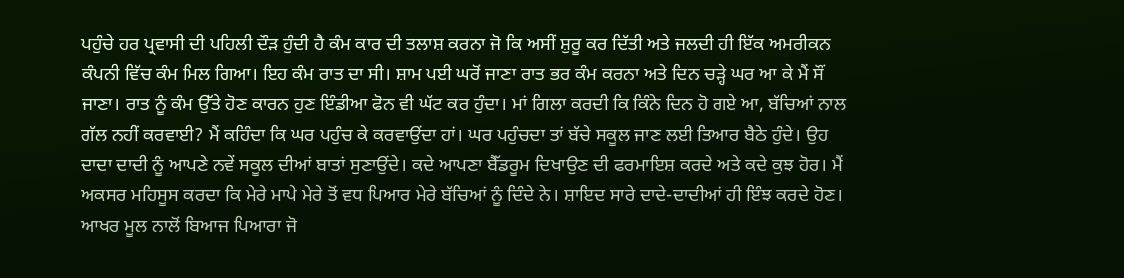ਪਹੁੰਚੇ ਹਰ ਪ੍ਰਵਾਸੀ ਦੀ ਪਹਿਲੀ ਦੌੜ ਹੁੰਦੀ ਹੈ ਕੰਮ ਕਾਰ ਦੀ ਤਲਾਸ਼ ਕਰਨਾ ਜੋ ਕਿ ਅਸੀਂ ਸ਼ੁਰੂ ਕਰ ਦਿੱਤੀ ਅਤੇ ਜਲਦੀ ਹੀ ਇੱਕ ਅਮਰੀਕਨ ਕੰਪਨੀ ਵਿੱਚ ਕੰਮ ਮਿਲ ਗਿਆ। ਇਹ ਕੰਮ ਰਾਤ ਦਾ ਸੀ। ਸ਼ਾਮ ਪਈ ਘਰੋਂ ਜਾਣਾ ਰਾਤ ਭਰ ਕੰਮ ਕਰਨਾ ਅਤੇ ਦਿਨ ਚੜ੍ਹੇ ਘਰ ਆ ਕੇ ਮੈਂ ਸੌਂ ਜਾਣਾ। ਰਾਤ ਨੂੰ ਕੰਮ ਉੱਤੇ ਹੋਣ ਕਾਰਨ ਹੁਣ ਇੰਡੀਆ ਫੋਨ ਵੀ ਘੱਟ ਕਰ ਹੁੰਦਾ। ਮਾਂ ਗਿਲਾ ਕਰਦੀ ਕਿ ਕਿੰਨੇ ਦਿਨ ਹੋ ਗਏ ਆ, ਬੱਚਿਆਂ ਨਾਲ ਗੱਲ ਨਹੀਂ ਕਰਵਾਈ? ਮੈਂ ਕਹਿੰਦਾ ਕਿ ਘਰ ਪਹੁੰਚ ਕੇ ਕਰਵਾਉਂਦਾ ਹਾਂ। ਘਰ ਪਹੁੰਚਦਾ ਤਾਂ ਬੱਚੇ ਸਕੂਲ ਜਾਣ ਲਈ ਤਿਆਰ ਬੈਠੇ ਹੁੰਦੇ। ਉਹ ਦਾਦਾ ਦਾਦੀ ਨੂੰ ਆਪਣੇ ਨਵੇਂ ਸਕੂਲ ਦੀਆਂ ਬਾਤਾਂ ਸੁਣਾਉਂਦੇ। ਕਦੇ ਆਪਣਾ ਬੈੱਡਰੂਮ ਦਿਖਾਉਣ ਦੀ ਫਰਮਾਇਸ਼ ਕਰਦੇ ਅਤੇ ਕਦੇ ਕੁਝ ਹੋਰ। ਮੈਂ ਅਕਸਰ ਮਹਿਸੂਸ ਕਰਦਾ ਕਿ ਮੇਰੇ ਮਾਪੇ ਮੇਰੇ ਤੋਂ ਵਧ ਪਿਆਰ ਮੇਰੇ ਬੱਚਿਆਂ ਨੂੰ ਦਿੰਦੇ ਨੇ। ਸ਼ਾਇਦ ਸਾਰੇ ਦਾਦੇ-ਦਾਦੀਆਂ ਹੀ ਇੰਝ ਕਰਦੇ ਹੋਣ। ਆਖਰ ਮੂਲ ਨਾਲੋਂ ਬਿਆਜ ਪਿਆਰਾ ਜੋ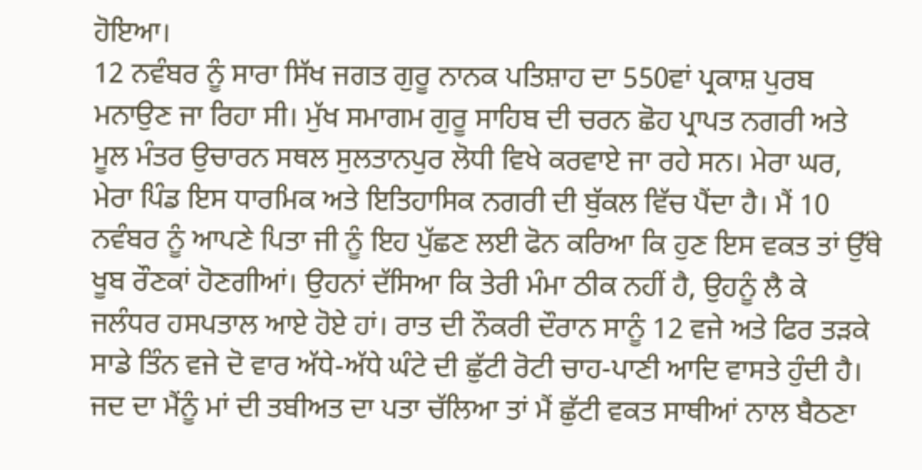ਹੋਇਆ।
12 ਨਵੰਬਰ ਨੂੰ ਸਾਰਾ ਸਿੱਖ ਜਗਤ ਗੁਰੂ ਨਾਨਕ ਪਤਿਸ਼ਾਹ ਦਾ 550ਵਾਂ ਪ੍ਰਕਾਸ਼ ਪੁਰਬ ਮਨਾਉਣ ਜਾ ਰਿਹਾ ਸੀ। ਮੁੱਖ ਸਮਾਗਮ ਗੁਰੂ ਸਾਹਿਬ ਦੀ ਚਰਨ ਛੋਹ ਪ੍ਰਾਪਤ ਨਗਰੀ ਅਤੇ ਮੂਲ ਮੰਤਰ ਉਚਾਰਨ ਸਥਲ ਸੁਲਤਾਨਪੁਰ ਲੋਧੀ ਵਿਖੇ ਕਰਵਾਏ ਜਾ ਰਹੇ ਸਨ। ਮੇਰਾ ਘਰ, ਮੇਰਾ ਪਿੰਡ ਇਸ ਧਾਰਮਿਕ ਅਤੇ ਇਤਿਹਾਸਿਕ ਨਗਰੀ ਦੀ ਬੁੱਕਲ ਵਿੱਚ ਪੈਂਦਾ ਹੈ। ਮੈਂ 10 ਨਵੰਬਰ ਨੂੰ ਆਪਣੇ ਪਿਤਾ ਜੀ ਨੂੰ ਇਹ ਪੁੱਛਣ ਲਈ ਫੋਨ ਕਰਿਆ ਕਿ ਹੁਣ ਇਸ ਵਕਤ ਤਾਂ ਉੱਥੇ ਖੂਬ ਰੌਣਕਾਂ ਹੋਣਗੀਆਂ। ਉਹਨਾਂ ਦੱਸਿਆ ਕਿ ਤੇਰੀ ਮੰਮਾ ਠੀਕ ਨਹੀਂ ਹੈ, ਉਹਨੂੰ ਲੈ ਕੇ ਜਲੰਧਰ ਹਸਪਤਾਲ ਆਏ ਹੋਏ ਹਾਂ। ਰਾਤ ਦੀ ਨੌਕਰੀ ਦੌਰਾਨ ਸਾਨੂੰ 12 ਵਜੇ ਅਤੇ ਫਿਰ ਤੜਕੇ ਸਾਡੇ ਤਿੰਨ ਵਜੇ ਦੋ ਵਾਰ ਅੱਧੇ-ਅੱਧੇ ਘੰਟੇ ਦੀ ਛੁੱਟੀ ਰੋਟੀ ਚਾਹ-ਪਾਣੀ ਆਦਿ ਵਾਸਤੇ ਹੁੰਦੀ ਹੈ। ਜਦ ਦਾ ਮੈਂਨੂੰ ਮਾਂ ਦੀ ਤਬੀਅਤ ਦਾ ਪਤਾ ਚੱਲਿਆ ਤਾਂ ਮੈਂ ਛੁੱਟੀ ਵਕਤ ਸਾਥੀਆਂ ਨਾਲ ਬੈਠਣਾ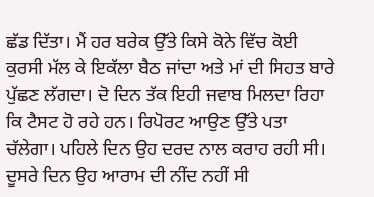ਛੱਡ ਦਿੱਤਾ। ਮੈਂ ਹਰ ਬਰੇਕ ਉੱਤੇ ਕਿਸੇ ਕੋਨੇ ਵਿੱਚ ਕੋਈ ਕੁਰਸੀ ਮੱਲ ਕੇ ਇਕੱਲਾ ਬੈਠ ਜਾਂਦਾ ਅਤੇ ਮਾਂ ਦੀ ਸਿਹਤ ਬਾਰੇ ਪੁੱਛਣ ਲੱਗਦਾ। ਦੋ ਦਿਨ ਤੱਕ ਇਹੀ ਜਵਾਬ ਮਿਲਦਾ ਰਿਹਾ ਕਿ ਟੈਸਟ ਹੋ ਰਹੇ ਹਨ। ਰਿਪੋਰਟ ਆਉਣ ਉੱਤੇ ਪਤਾ ਚੱਲੇਗਾ। ਪਹਿਲੇ ਦਿਨ ਉਹ ਦਰਦ ਨਾਲ ਕਰਾਹ ਰਹੀ ਸੀ। ਦੂਸਰੇ ਦਿਨ ਉਹ ਆਰਾਮ ਦੀ ਨੀਂਦ ਨਹੀਂ ਸੀ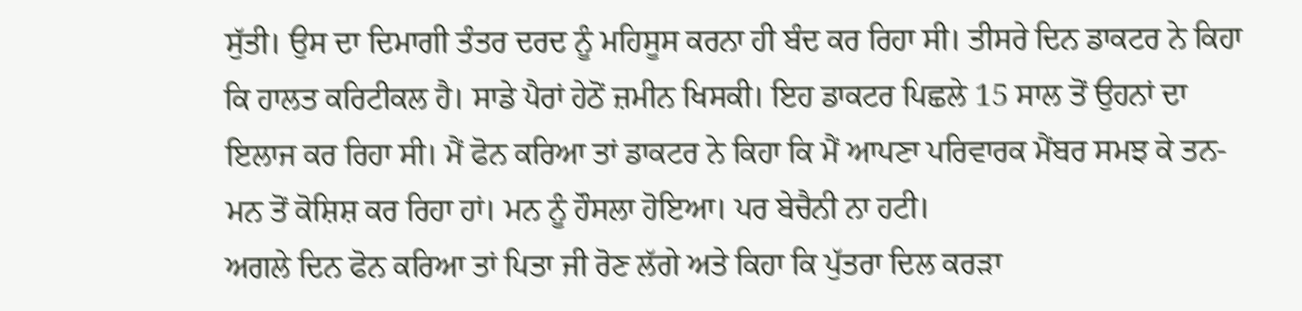ਸੁੱਤੀ। ਉਸ ਦਾ ਦਿਮਾਗੀ ਤੰਤਰ ਦਰਦ ਨੂੰ ਮਹਿਸੂਸ ਕਰਨਾ ਹੀ ਬੰਦ ਕਰ ਰਿਹਾ ਸੀ। ਤੀਸਰੇ ਦਿਨ ਡਾਕਟਰ ਨੇ ਕਿਹਾ ਕਿ ਹਾਲਤ ਕਰਿਟੀਕਲ ਹੈ। ਸਾਡੇ ਪੈਰਾਂ ਹੇਠੋਂ ਜ਼ਮੀਨ ਖਿਸਕੀ। ਇਹ ਡਾਕਟਰ ਪਿਛਲੇ 15 ਸਾਲ ਤੋਂ ਉਹਨਾਂ ਦਾ ਇਲਾਜ ਕਰ ਰਿਹਾ ਸੀ। ਮੈਂ ਫੋਨ ਕਰਿਆ ਤਾਂ ਡਾਕਟਰ ਨੇ ਕਿਹਾ ਕਿ ਮੈਂ ਆਪਣਾ ਪਰਿਵਾਰਕ ਮੈਂਬਰ ਸਮਝ ਕੇ ਤਨ-ਮਨ ਤੋਂ ਕੋਸ਼ਿਸ਼ ਕਰ ਰਿਹਾ ਹਾਂ। ਮਨ ਨੂੰ ਹੌਸਲਾ ਹੋਇਆ। ਪਰ ਬੇਚੈਨੀ ਨਾ ਹਟੀ।
ਅਗਲੇ ਦਿਨ ਫੋਨ ਕਰਿਆ ਤਾਂ ਪਿਤਾ ਜੀ ਰੋਣ ਲੱਗੇ ਅਤੇ ਕਿਹਾ ਕਿ ਪੁੱਤਰਾ ਦਿਲ ਕਰੜਾ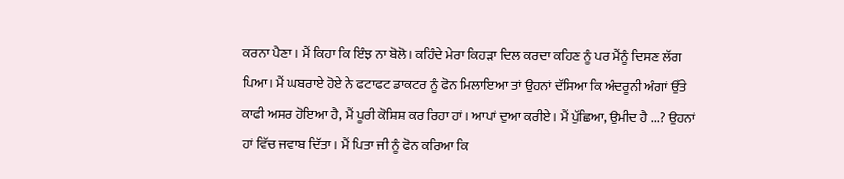ਕਰਨਾ ਪੈਣਾ। ਮੈਂ ਕਿਹਾ ਕਿ ਇੰਝ ਨਾ ਬੋਲੋ। ਕਹਿੰਦੇ ਮੇਰਾ ਕਿਹੜਾ ਦਿਲ ਕਰਦਾ ਕਹਿਣ ਨੂੰ ਪਰ ਮੈਂਨੂੰ ਦਿਸਣ ਲੱਗ ਪਿਆ। ਮੈਂ ਘਬਰਾਏ ਹੋਏ ਨੇ ਫਟਾਫਟ ਡਾਕਟਰ ਨੂੰ ਫੋਨ ਮਿਲਾਇਆ ਤਾਂ ਉਹਨਾਂ ਦੱਸਿਆ ਕਿ ਅੰਦਰੂਨੀ ਅੰਗਾਂ ਉੱਤੇ ਕਾਫੀ ਅਸਰ ਹੋਇਆ ਹੈ, ਮੈਂ ਪੂਰੀ ਕੋਸ਼ਿਸ਼ ਕਰ ਰਿਹਾ ਹਾਂ। ਆਪਾਂ ਦੁਆ ਕਰੀਏ। ਮੈਂ ਪੁੱਛਿਆ, ਉਮੀਦ ਹੈ ...? ਉਹਨਾਂ ਹਾਂ ਵਿੱਚ ਜਵਾਬ ਦਿੱਤਾ। ਮੈਂ ਪਿਤਾ ਜੀ ਨੂੰ ਫੋਨ ਕਰਿਆ ਕਿ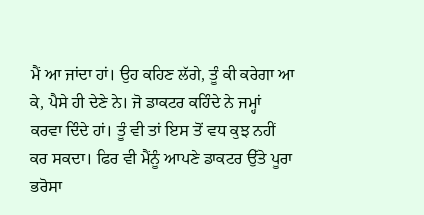ਮੈਂ ਆ ਜਾਂਦਾ ਹਾਂ। ਉਹ ਕਹਿਣ ਲੱਗੇ, ਤੂੰ ਕੀ ਕਰੇਗਾ ਆ ਕੇ, ਪੈਸੇ ਹੀ ਦੇਣੇ ਨੇ। ਜੋ ਡਾਕਟਰ ਕਹਿੰਦੇ ਨੇ ਜਮ੍ਹਾਂ ਕਰਵਾ ਦਿੰਦੇ ਹਾਂ। ਤੂੰ ਵੀ ਤਾਂ ਇਸ ਤੋਂ ਵਧ ਕੁਝ ਨਹੀਂ ਕਰ ਸਕਦਾ। ਫਿਰ ਵੀ ਮੈਂਨੂੰ ਆਪਣੇ ਡਾਕਟਰ ਉੱਤੇ ਪੂਰਾ ਭਰੋਸਾ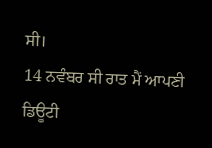ਸੀ।
14 ਨਵੰਬਰ ਸੀ ਰਾਤ ਮੈਂ ਆਪਣੀ ਡਿਊਟੀ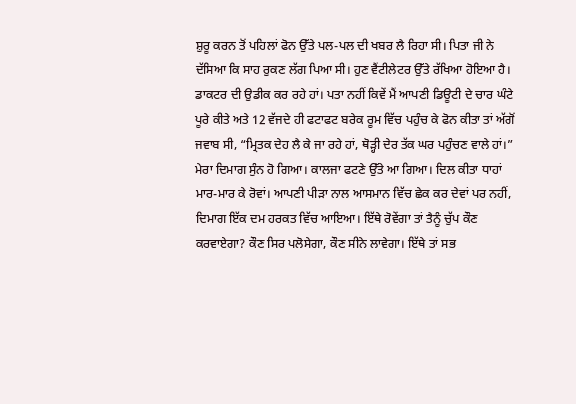ਸ਼ੁਰੂ ਕਰਨ ਤੋਂ ਪਹਿਲਾਂ ਫੋਨ ਉੱਤੇ ਪਲ-ਪਲ ਦੀ ਖਬਰ ਲੈ ਰਿਹਾ ਸੀ। ਪਿਤਾ ਜੀ ਨੇ ਦੱਸਿਆ ਕਿ ਸਾਹ ਰੁਕਣ ਲੱਗ ਪਿਆ ਸੀ। ਹੁਣ ਵੈਂਟੀਲੇਟਰ ਉੱਤੇ ਰੱਖਿਆ ਹੋਇਆ ਹੈ। ਡਾਕਟਰ ਦੀ ਉਡੀਕ ਕਰ ਰਹੇ ਹਾਂ। ਪਤਾ ਨਹੀਂ ਕਿਵੇਂ ਮੈਂ ਆਪਣੀ ਡਿਊਟੀ ਦੇ ਚਾਰ ਘੰਟੇ ਪੂਰੇ ਕੀਤੇ ਅਤੇ 12 ਵੱਜਦੇ ਹੀ ਫਟਾਫਟ ਬਰੇਕ ਰੂਮ ਵਿੱਚ ਪਹੁੰਚ ਕੇ ਫੋਨ ਕੀਤਾ ਤਾਂ ਅੱਗੋਂ ਜਵਾਬ ਸੀ, “ਮ੍ਰਿਤਕ ਦੇਹ ਲੈ ਕੇ ਜਾ ਰਹੇ ਹਾਂ, ਥੋੜ੍ਹੀ ਦੇਰ ਤੱਕ ਘਰ ਪਹੁੰਚਣ ਵਾਲੇ ਹਾਂ।”
ਮੇਰਾ ਦਿਮਾਗ ਸੁੰਨ ਹੋ ਗਿਆ। ਕਾਲਜਾ ਫਟਣੇ ਉੱਤੇ ਆ ਗਿਆ। ਦਿਲ ਕੀਤਾ ਧਾਹਾਂ ਮਾਰ-ਮਾਰ ਕੇ ਰੋਵਾਂ। ਆਪਣੀ ਪੀੜਾ ਨਾਲ ਆਸਮਾਨ ਵਿੱਚ ਛੇਕ ਕਰ ਦੇਵਾਂ ਪਰ ਨਹੀਂ, ਦਿਮਾਗ ਇੱਕ ਦਮ ਹਰਕਤ ਵਿੱਚ ਆਇਆ। ਇੱਥੇ ਰੋਵੇਂਗਾ ਤਾਂ ਤੈਨੂੰ ਚੁੱਪ ਕੌਣ ਕਰਵਾਏਗਾ? ਕੌਣ ਸਿਰ ਪਲੋਸੇਗਾ, ਕੌਣ ਸੀਨੇ ਲਾਵੇਗਾ। ਇੱਥੇ ਤਾਂ ਸਭ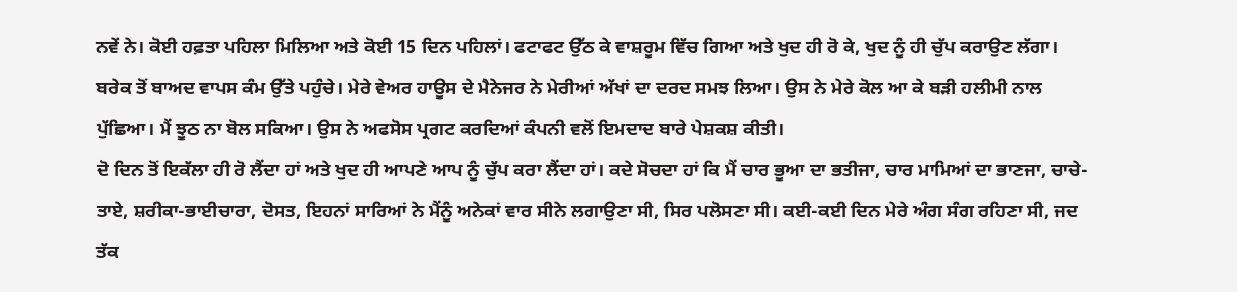ਨਵੇਂ ਨੇ। ਕੋਈ ਹਫ਼ਤਾ ਪਹਿਲਾ ਮਿਲਿਆ ਅਤੇ ਕੋਈ 15 ਦਿਨ ਪਹਿਲਾਂ। ਫਟਾਫਟ ਉੱਠ ਕੇ ਵਾਸ਼ਰੂਮ ਵਿੱਚ ਗਿਆ ਅਤੇ ਖੁਦ ਹੀ ਰੋ ਕੇ, ਖੁਦ ਨੂੰ ਹੀ ਚੁੱਪ ਕਰਾਉਣ ਲੱਗਾ।
ਬਰੇਕ ਤੋਂ ਬਾਅਦ ਵਾਪਸ ਕੰਮ ਉੱਤੇ ਪਹੁੰਚੇ। ਮੇਰੇ ਵੇਅਰ ਹਾਊਸ ਦੇ ਮੈਨੇਜਰ ਨੇ ਮੇਰੀਆਂ ਅੱਖਾਂ ਦਾ ਦਰਦ ਸਮਝ ਲਿਆ। ਉਸ ਨੇ ਮੇਰੇ ਕੋਲ ਆ ਕੇ ਬੜੀ ਹਲੀਮੀ ਨਾਲ ਪੁੱਛਿਆ। ਮੈਂ ਝੂਠ ਨਾ ਬੋਲ ਸਕਿਆ। ਉਸ ਨੇ ਅਫਸੋਸ ਪ੍ਰਗਟ ਕਰਦਿਆਂ ਕੰਪਨੀ ਵਲੋਂ ਇਮਦਾਦ ਬਾਰੇ ਪੇਸ਼ਕਸ਼ ਕੀਤੀ।
ਦੋ ਦਿਨ ਤੋਂ ਇਕੱਲਾ ਹੀ ਰੋ ਲੈਂਦਾ ਹਾਂ ਅਤੇ ਖੁਦ ਹੀ ਆਪਣੇ ਆਪ ਨੂੰ ਚੁੱਪ ਕਰਾ ਲੈਂਦਾ ਹਾਂ। ਕਦੇ ਸੋਚਦਾ ਹਾਂ ਕਿ ਮੈਂ ਚਾਰ ਭੂਆ ਦਾ ਭਤੀਜਾ, ਚਾਰ ਮਾਮਿਆਂ ਦਾ ਭਾਣਜਾ, ਚਾਚੇ-ਤਾਏ, ਸ਼ਰੀਕਾ-ਭਾਈਚਾਰਾ, ਦੋਸਤ, ਇਹਨਾਂ ਸਾਰਿਆਂ ਨੇ ਮੈਂਨੂੰ ਅਨੇਕਾਂ ਵਾਰ ਸੀਨੇ ਲਗਾਉਣਾ ਸੀ, ਸਿਰ ਪਲੋਸਣਾ ਸੀ। ਕਈ-ਕਈ ਦਿਨ ਮੇਰੇ ਅੰਗ ਸੰਗ ਰਹਿਣਾ ਸੀ, ਜਦ ਤੱਕ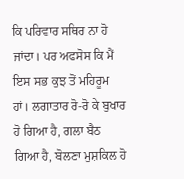ਕਿ ਪਰਿਵਾਰ ਸਥਿਰ ਨਾ ਹੋ ਜਾਂਦਾ। ਪਰ ਅਫਸੋਸ ਕਿ ਮੈਂ ਇਸ ਸਭ ਕੁਝ ਤੋਂ ਮਹਿਰੂਮ ਹਾਂ। ਲਗਾਤਾਰ ਰੋ-ਰੋ ਕੇ ਬੁਖਾਰ ਹੋ ਗਿਆ ਹੈ, ਗਲਾ ਬੈਠ ਗਿਆ ਹੈ, ਬੋਲਣਾ ਮੁਸ਼ਕਿਲ ਹੋ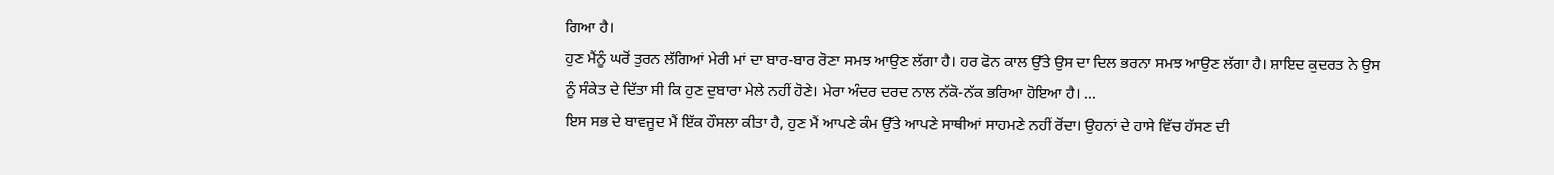ਗਿਆ ਹੈ।
ਹੁਣ ਮੈਂਨੂੰ ਘਰੋਂ ਤੁਰਨ ਲੱਗਿਆਂ ਮੇਰੀ ਮਾਂ ਦਾ ਬਾਰ-ਬਾਰ ਰੋਣਾ ਸਮਝ ਆਉਣ ਲੱਗਾ ਹੈ। ਹਰ ਫੋਨ ਕਾਲ ਉੱਤੇ ਉਸ ਦਾ ਦਿਲ ਭਰਨਾ ਸਮਝ ਆਉਣ ਲੱਗਾ ਹੈ। ਸ਼ਾਇਦ ਕੁਦਰਤ ਨੇ ਉਸ ਨੂੰ ਸੰਕੇਤ ਦੇ ਦਿੱਤਾ ਸੀ ਕਿ ਹੁਣ ਦੁਬਾਰਾ ਮੇਲੇ ਨਹੀਂ ਹੋਣੇ। ਮੇਰਾ ਅੰਦਰ ਦਰਦ ਨਾਲ ਨੱਕੋ-ਨੱਕ ਭਰਿਆ ਹੋਇਆ ਹੈ। ...
ਇਸ ਸਭ ਦੇ ਬਾਵਜੂਦ ਮੈਂ ਇੱਕ ਹੌਸਲਾ ਕੀਤਾ ਹੈ, ਹੁਣ ਮੈਂ ਆਪਣੇ ਕੰਮ ਉੱਤੇ ਆਪਣੇ ਸਾਥੀਆਂ ਸਾਹਮਣੇ ਨਹੀਂ ਰੋਂਦਾ। ਉਹਨਾਂ ਦੇ ਹਾਸੇ ਵਿੱਚ ਹੱਸਣ ਦੀ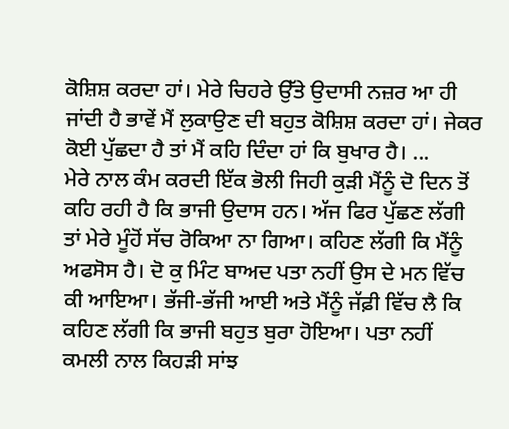ਕੋਸ਼ਿਸ਼ ਕਰਦਾ ਹਾਂ। ਮੇਰੇ ਚਿਹਰੇ ਉੱਤੇ ਉਦਾਸੀ ਨਜ਼ਰ ਆ ਹੀ ਜਾਂਦੀ ਹੈ ਭਾਵੇਂ ਮੈਂ ਲੁਕਾਉਣ ਦੀ ਬਹੁਤ ਕੋਸ਼ਿਸ਼ ਕਰਦਾ ਹਾਂ। ਜੇਕਰ ਕੋਈ ਪੁੱਛਦਾ ਹੈ ਤਾਂ ਮੈਂ ਕਹਿ ਦਿੰਦਾ ਹਾਂ ਕਿ ਬੁਖਾਰ ਹੈ। ...
ਮੇਰੇ ਨਾਲ ਕੰਮ ਕਰਦੀ ਇੱਕ ਭੋਲੀ ਜਿਹੀ ਕੁੜੀ ਮੈਂਨੂੰ ਦੋ ਦਿਨ ਤੋਂ ਕਹਿ ਰਹੀ ਹੈ ਕਿ ਭਾਜੀ ਉਦਾਸ ਹਨ। ਅੱਜ ਫਿਰ ਪੁੱਛਣ ਲੱਗੀ ਤਾਂ ਮੇਰੇ ਮੂੰਹੋਂ ਸੱਚ ਰੋਕਿਆ ਨਾ ਗਿਆ। ਕਹਿਣ ਲੱਗੀ ਕਿ ਮੈਂਨੂੰ ਅਫਸੋਸ ਹੈ। ਦੋ ਕੁ ਮਿੰਟ ਬਾਅਦ ਪਤਾ ਨਹੀਂ ਉਸ ਦੇ ਮਨ ਵਿੱਚ ਕੀ ਆਇਆ। ਭੱਜੀ-ਭੱਜੀ ਆਈ ਅਤੇ ਮੈਂਨੂੰ ਜੱਫ਼ੀ ਵਿੱਚ ਲੈ ਕਿ ਕਹਿਣ ਲੱਗੀ ਕਿ ਭਾਜੀ ਬਹੁਤ ਬੁਰਾ ਹੋਇਆ। ਪਤਾ ਨਹੀਂ ਕਮਲੀ ਨਾਲ ਕਿਹੜੀ ਸਾਂਝ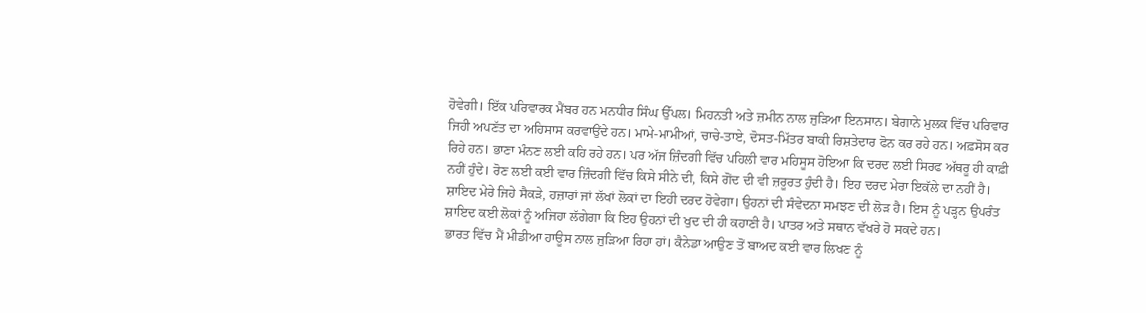ਹੋਵੇਗੀ। ਇੱਕ ਪਰਿਵਾਰਕ ਮੈਂਬਰ ਹਨ ਮਨਧੀਰ ਸਿੰਘ ਉੱਪਲ। ਮਿਹਨਤੀ ਅਤੇ ਜ਼ਮੀਨ ਨਾਲ ਜੁੜਿਆ ਇਨਸਾਨ। ਬੇਗਾਨੇ ਮੁਲਕ ਵਿੱਚ ਪਰਿਵਾਰ ਜਿਹੀ ਅਪਣੱਤ ਦਾ ਅਹਿਸਾਸ ਕਰਵਾਉਂਦੇ ਹਨ। ਮਾਮੇ-ਮਾਮੀਆਂ, ਚਾਚੇ-ਤਾਏ, ਦੋਸਤ-ਮਿੱਤਰ ਬਾਕੀ ਰਿਸ਼ਤੇਦਾਰ ਫੋਨ ਕਰ ਰਹੇ ਹਨ। ਅਫ਼ਸੋਸ ਕਰ ਰਿਹੇ ਹਨ। ਭਾਣਾ ਮੰਨਣ ਲਈ ਕਹਿ ਰਹੇ ਹਨ। ਪਰ ਅੱਜ ਜ਼ਿੰਦਗੀ ਵਿੱਚ ਪਹਿਲੀ ਵਾਰ ਮਹਿਸੂਸ ਹੋਇਆ ਕਿ ਦਰਦ ਲਈ ਸਿਰਫ ਅੱਥਰੂ ਹੀ ਕਾਫ਼ੀ ਨਹੀਂ ਹੁੰਦੇ। ਰੋਣ ਲਈ ਕਈ ਵਾਰ ਜ਼ਿੰਦਗੀ ਵਿੱਚ ਕਿਸੇ ਸੀਨੇ ਦੀ, ਕਿਸੇ ਗੋਂਦ ਦੀ ਵੀ ਜ਼ਰੂਰਤ ਹੁੰਦੀ ਹੈ। ਇਹ ਦਰਦ ਮੇਰਾ ਇਕੱਲੇ ਦਾ ਨਹੀਂ ਹੈ। ਸ਼ਾਇਦ ਮੇਰੇ ਜਿਹੇ ਸੈਕੜੇ, ਹਜ਼ਾਰਾਂ ਜਾਂ ਲੱਖਾਂ ਲੋਕਾਂ ਦਾ ਇਹੀ ਦਰਦ ਹੋਵੇਗਾ। ਉਹਨਾਂ ਦੀ ਸੰਵੇਦਨਾ ਸਮਝਣ ਦੀ ਲੋੜ ਹੈ। ਇਸ ਨੂੰ ਪੜ੍ਹਨ ਉਪਰੰਤ ਸ਼ਾਇਦ ਕਈ ਲੋਕਾਂ ਨੂੰ ਅਜਿਹਾ ਲੱਗੇਗਾ ਕਿ ਇਹ ਉਹਨਾਂ ਦੀ ਖੁਦ ਦੀ ਹੀ ਕਹਾਣੀ ਹੈ। ਪਾਤਰ ਅਤੇ ਸਥਾਨ ਵੱਖਰੇ ਹੋ ਸਕਦੇ ਹਨ।
ਭਾਰਤ ਵਿੱਚ ਮੈਂ ਮੀਡੀਆ ਹਾਊਸ ਨਾਲ ਜੁੜਿਆ ਰਿਹਾ ਹਾਂ। ਕੈਨੇਡਾ ਆਉਣ ਤੋਂ ਬਾਅਦ ਕਈ ਵਾਰ ਲਿਖਣ ਨੂੰ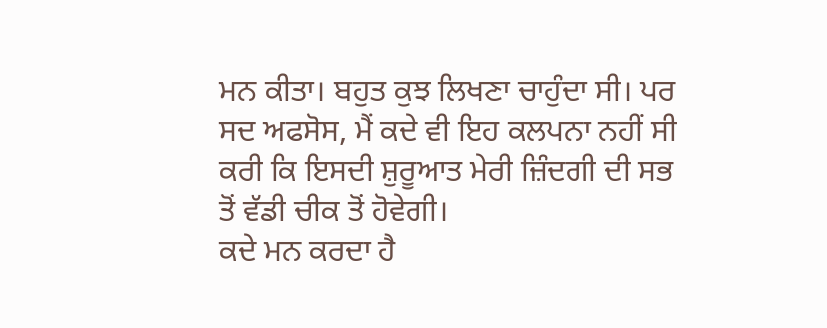ਮਨ ਕੀਤਾ। ਬਹੁਤ ਕੁਝ ਲਿਖਣਾ ਚਾਹੁੰਦਾ ਸੀ। ਪਰ ਸਦ ਅਫਸੋਸ, ਮੈਂ ਕਦੇ ਵੀ ਇਹ ਕਲਪਨਾ ਨਹੀਂ ਸੀ ਕਰੀ ਕਿ ਇਸਦੀ ਸ਼ੁਰੂਆਤ ਮੇਰੀ ਜ਼ਿੰਦਗੀ ਦੀ ਸਭ ਤੋਂ ਵੱਡੀ ਚੀਕ ਤੋਂ ਹੋਵੇਗੀ।
ਕਦੇ ਮਨ ਕਰਦਾ ਹੈ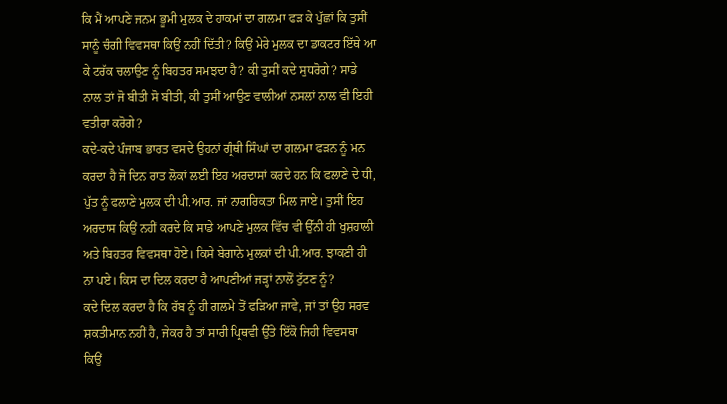ਕਿ ਮੈਂ ਆਪਣੇ ਜਨਮ ਭੂਮੀ ਮੁਲਕ ਦੇ ਹਾਕਮਾਂ ਦਾ ਗਲਮਾ ਫੜ ਕੇ ਪੁੱਛਾਂ ਕਿ ਤੁਸੀਂ ਸਾਨੂੰ ਚੰਗੀ ਵਿਵਸਥਾ ਕਿਉਂ ਨਹੀਂ ਦਿੱਤੀ? ਕਿਉਂ ਮੇਰੇ ਮੁਲਕ ਦਾ ਡਾਕਟਰ ਇੱਥੇ ਆ ਕੇ ਟਰੱਕ ਚਲਾਉਣ ਨੂੰ ਬਿਹਤਰ ਸਮਝਦਾ ਹੈ? ਕੀ ਤੁਸੀਂ ਕਦੇ ਸੁਧਰੋਗੇ? ਸਾਡੇ ਨਾਲ ਤਾਂ ਜੋ ਬੀਤੀ ਸੋ ਬੀਤੀ, ਕੀ ਤੁਸੀਂ ਆਉਣ ਵਾਲੀਆਂ ਨਸਲਾਂ ਨਾਲ ਵੀ ਇਹੀ ਵਤੀਰਾ ਕਰੋਗੇ?
ਕਦੇ-ਕਦੇ ਪੰਜਾਬ ਭਾਰਤ ਵਸਦੇ ਉਹਨਾਂ ਗ੍ਰੰਥੀ ਸਿੰਘਾਂ ਦਾ ਗਲਮਾ ਫੜਨ ਨੂੰ ਮਨ ਕਰਦਾ ਹੈ ਜੋ ਦਿਨ ਰਾਤ ਲੋਕਾਂ ਲਈ ਇਹ ਅਰਦਾਸਾਂ ਕਰਦੇ ਹਨ ਕਿ ਫਲਾਣੇ ਦੇ ਧੀ, ਪੁੱਤ ਨੂੰ ਫਲਾਣੇ ਮੁਲਕ ਦੀ ਪੀ.ਆਰ. ਜਾਂ ਨਾਗਰਿਕਤਾ ਮਿਲ ਜਾਏ। ਤੁਸੀਂ ਇਹ ਅਰਦਾਸ ਕਿਉਂ ਨਹੀਂ ਕਰਦੇ ਕਿ ਸਾਡੇ ਆਪਣੇ ਮੁਲਕ ਵਿੱਚ ਵੀ ਉੱਨੀ ਹੀ ਖੁਸ਼ਹਾਲੀ ਅਤੇ ਬਿਹਤਰ ਵਿਵਸਥਾ ਹੋਏ। ਕਿਸੇ ਬੇਗਾਨੇ ਮੁਲਕਾਂ ਦੀ ਪੀ.ਆਰ. ਝਾਕਣੀ ਹੀ ਨਾ ਪਏ। ਕਿਸ ਦਾ ਦਿਲ ਕਰਦਾ ਹੈ ਆਪਣੀਆਂ ਜੜ੍ਹਾਂ ਨਾਲੋਂ ਟੁੱਟਣ ਨੂੰ?
ਕਦੇ ਦਿਲ ਕਰਦਾ ਹੈ ਕਿ ਰੱਬ ਨੂੰ ਹੀ ਗਲਮੇ ਤੋਂ ਫੜਿਆ ਜਾਵੇ, ਜਾਂ ਤਾਂ ਉਹ ਸਰਵ ਸ਼ਕਤੀਮਾਨ ਨਹੀਂ ਹੈ, ਜੇਕਰ ਹੈ ਤਾਂ ਸਾਰੀ ਪ੍ਰਿਥਵੀ ਉੱਤੇ ਇੱਕੋ ਜਿਹੀ ਵਿਵਸਥਾ ਕਿਉਂ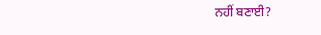ਨਹੀਂ ਬਣਾਈ?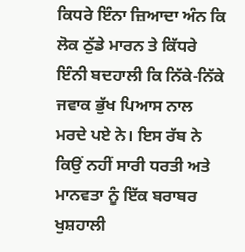ਕਿਧਰੇ ਇੰਨਾ ਜ਼ਿਆਦਾ ਅੰਨ ਕਿ ਲੋਕ ਠੁੱਡੇ ਮਾਰਨ ਤੇ ਕਿੱਧਰੇ ਇੰਨੀ ਬਦਹਾਲੀ ਕਿ ਨਿੱਕੇ-ਨਿੱਕੇ ਜਵਾਕ ਭੁੱਖ ਪਿਆਸ ਨਾਲ ਮਰਦੇ ਪਏ ਨੇ। ਇਸ ਰੱਬ ਨੇ ਕਿਉਂ ਨਹੀਂ ਸਾਰੀ ਧਰਤੀ ਅਤੇ ਮਾਨਵਤਾ ਨੂੰ ਇੱਕ ਬਰਾਬਰ ਖੁਸ਼ਹਾਲੀ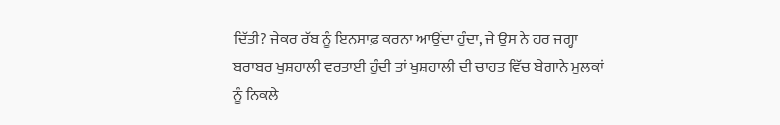ਦਿੱਤੀ? ਜੇਕਰ ਰੱਬ ਨੂੰ ਇਨਸਾਫ਼ ਕਰਨਾ ਆਉਂਦਾ ਹੁੰਦਾ, ਜੇ ਉਸ ਨੇ ਹਰ ਜਗ੍ਹਾ ਬਰਾਬਰ ਖੁਸ਼ਹਾਲੀ ਵਰਤਾਈ ਹੁੰਦੀ ਤਾਂ ਖੁਸ਼ਹਾਲੀ ਦੀ ਚਾਹਤ ਵਿੱਚ ਬੇਗਾਨੇ ਮੁਲਕਾਂ ਨੂੰ ਨਿਕਲੇ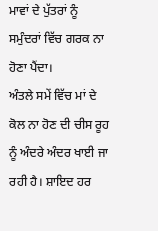ਮਾਵਾਂ ਦੇ ਪੁੱਤਰਾਂ ਨੂੰ ਸਮੁੰਦਰਾਂ ਵਿੱਚ ਗਰਕ ਨਾ ਹੋਣਾ ਪੈਂਦਾ।
ਅੰਤਲੇ ਸਮੇਂ ਵਿੱਚ ਮਾਂ ਦੇ ਕੋਲ ਨਾ ਹੋਣ ਦੀ ਚੀਸ ਰੂਹ ਨੂੰ ਅੰਦਰੇ ਅੰਦਰ ਖਾਈ ਜਾ ਰਹੀ ਹੈ। ਸ਼ਾਇਦ ਹਰ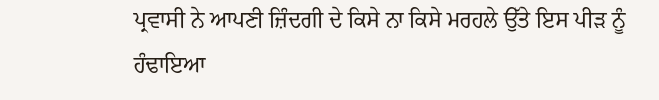ਪ੍ਰਵਾਸੀ ਨੇ ਆਪਣੀ ਜ਼ਿੰਦਗੀ ਦੇ ਕਿਸੇ ਨਾ ਕਿਸੇ ਮਰਹਲੇ ਉੱਤੇ ਇਸ ਪੀੜ ਨੂੰ ਹੰਢਾਇਆ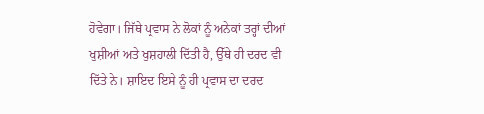ਹੋਵੇਗਾ। ਜਿੱਥੇ ਪ੍ਰਵਾਸ ਨੇ ਲੋਕਾਂ ਨੂੰ ਅਨੇਕਾਂ ਤਰ੍ਹਾਂ ਦੀਆਂ ਖੁਸ਼ੀਆਂ ਅਤੇ ਖੁਸ਼ਹਾਲੀ ਦਿੱਤੀ ਹੈ, ਉੱਥੇ ਹੀ ਦਰਦ ਵੀ ਦਿੱਤੇ ਨੇ। ਸ਼ਾਇਦ ਇਸੇ ਨੂੰ ਹੀ ਪ੍ਰਵਾਸ ਦਾ ਦਰਦ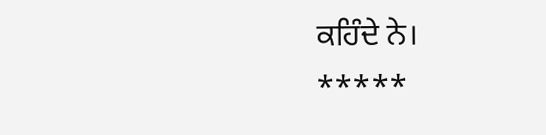ਕਹਿੰਦੇ ਨੇ।
*****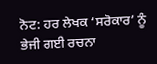ਨੋਟ: ਹਰ ਲੇਖਕ ‘ਸਰੋਕਾਰ’ ਨੂੰ ਭੇਜੀ ਗਈ ਰਚਨਾ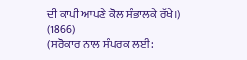ਦੀ ਕਾਪੀ ਆਪਣੇ ਕੋਲ ਸੰਭਾਲਕੇ ਰੱਖੇ।)
(1866)
(ਸਰੋਕਾਰ ਨਾਲ ਸੰਪਰਕ ਲਈ: